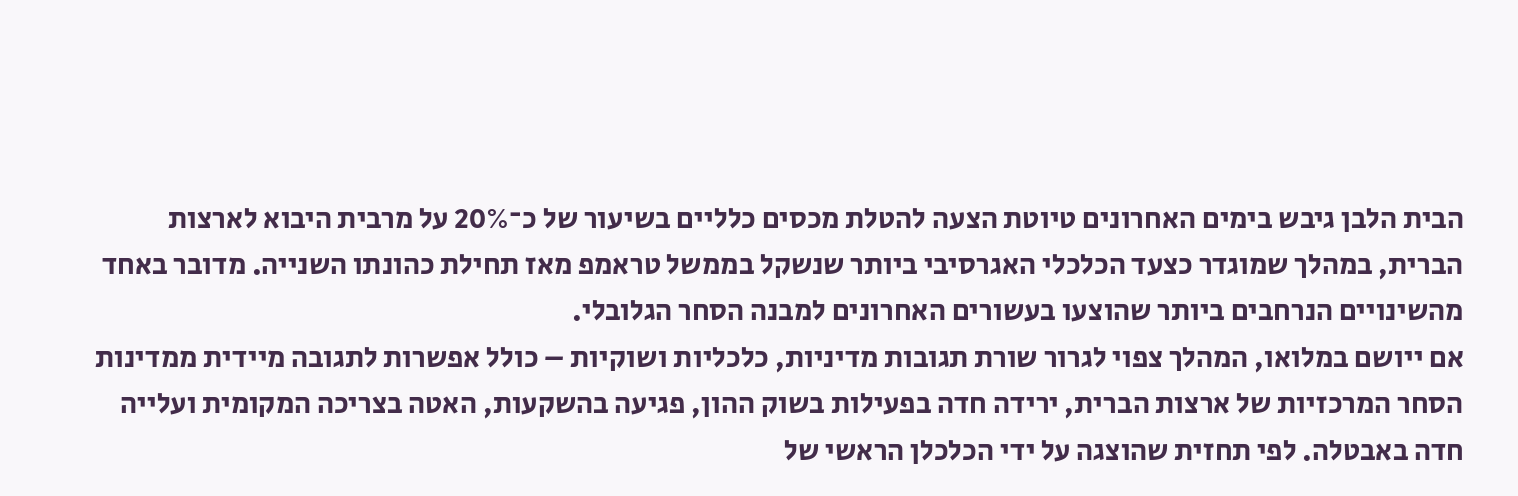הבית הלבן גיבש בימים האחרונים טיוטת הצעה להטלת מכסים כלליים בשיעור של כ־20% על מרבית היבוא לארצות הברית, במהלך שמוגדר כצעד הכלכלי האגרסיבי ביותר שנשקל בממשל טראמפ מאז תחילת כהונתו השנייה. מדובר באחד מהשינויים הנרחבים ביותר שהוצעו בעשורים האחרונים למבנה הסחר הגלובלי.
אם ייושם במלואו, המהלך צפוי לגרור שורת תגובות מדיניות, כלכליות ושוקיות – כולל אפשרות לתגובה מיידית ממדינות הסחר המרכזיות של ארצות הברית, ירידה חדה בפעילות בשוק ההון, פגיעה בהשקעות, האטה בצריכה המקומית ועלייה חדה באבטלה. לפי תחזית שהוצגה על ידי הכלכלן הראשי של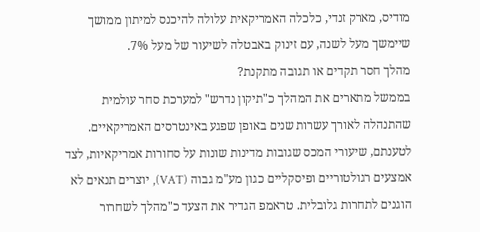מודיס, מארק זנדי, כלכלה האמריקאית עלולה להיכנס למיתון ממושך שיימשך מעל לשנה, עם זינוק באבטלה לשיעור של מעל 7%.
מהלך חסר תקדים או תגובה מתקנת?
בממשל מתארים את המהלך כ"תיקון נדרש" למערכת סחר עולמית שהתנהלה לאורך עשרות שנים באופן שפגע באינטרסים האמריקאיים. לטענתם, שיעורי המכס שגובות מדינות שונות על סחורות אמריקאיות, לצד אמצעים רגולטוריים ופיסקליים כגון מע"מ גבוה (VAT), יוצרים תנאים לא הוגנים לתחרות גלובלית. טראמפ הגדיר את הצעד כ"מהלך לשחרור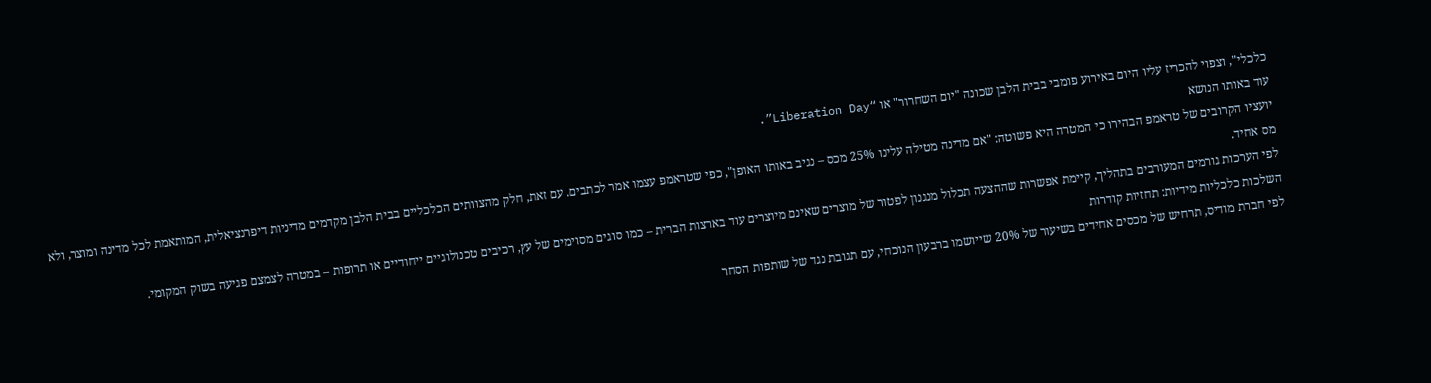כלכלי", וצפוי להכריז עליו היום באירוע פומבי בבית הלבן שכונה "יום השחרור" או “Liberation Day”.
עוד באותו הנושא
יועציו הקרובים של טראמפ הבהירו כי המטרה היא פשוטה: "אם מדינה מטילה עלינו 25% מכס – נגיב באותו האופן", כפי שטראמפ עצמו אמר לכתבים. עם זאת, חלק מהצוותים הכלכליים בבית הלבן מקדמים מדיניות דיפרנציאלית, המותאמת לכל מדינה ומוצר, ולא מס אחיד.
לפי הערכות גורמים המעורבים בתהליך, קיימת אפשרות שההצעה תכלול מנגנון לפטור של מוצרים שאינם מיוצרים עוד בארצות הברית – כמו סוגים מסוימים של עץ, רכיבים טכנולוגיים ייחודיים או תרופות – במטרה לצמצם פגיעה בשוק המקומי.
השלכות כלכליות מידיות: תחזיות קודרות
לפי חברת מודיס, תרחיש של מכסים אחידים בשיעור של 20% שייושמו ברבעון הנוכחי, עם תגובת נגד של שותפות הסחר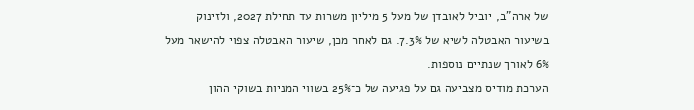של ארה"ב, יוביל לאובדן של מעל 5 מיליון משרות עד תחילת 2027, ולזינוק בשיעור האבטלה לשיא של 7.3%. גם לאחר מכן, שיעור האבטלה צפוי להישאר מעל 6% לאורך שנתיים נוספות.
הערכת מודיס מצביעה גם על פגיעה של כ־25% בשווי המניות בשוקי ההון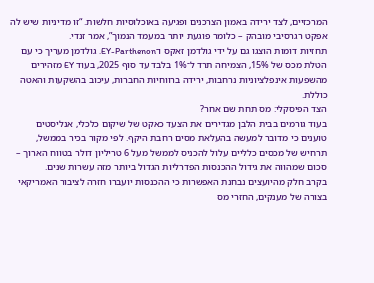המרכזיים, לצד ירידה באמון הצרכנים ופגיעה באוכלוסיות חלשות. “זו מדיניות שיש לה אפקט רגרסיבי מובהק – כלומר פוגעת יותר במעמד הנמוך”, אמר זנדי.
תחזיות דומות הוצגו גם על ידי גולדמן זאקס ו־EY-Parthenon. גולדמן מעריך כי עם הטלת מכס של 15%, הצמיחה תרד ל־1% בלבד עד סוף 2025, בעוד EY מזהירים מהשפעות אינפלציוניות נרחבות, ירידה ברווחיות החברות, עיכוב בהשקעות והאטה כוללת.
הצד הפיסקלי: מס תחת שם אחר?
בעוד גורמים בבית הלבן מגדירים את הצעד כאקט של שיקום כלכלי, אנליסטים טוענים כי מדובר למעשה בהעלאת מסים רחבת היקף. לפי מקור בכיר בממשל, תרחיש של מכסים כלליים עלול להכניס לממשל מעל 6 טריליון דולר בטווח הארוך – סכום שמהווה את גידול ההכנסות הפדרליות הגדול ביותר מזה עשרות שנים.
בקרב חלק מהיועצים נבחנת האפשרות כי ההכנסות יועברו חזרה לציבור האמריקאי בצורה של מענקים, החזרי מס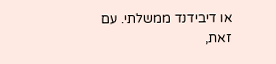או דיבידנד ממשלתי. עם זאת,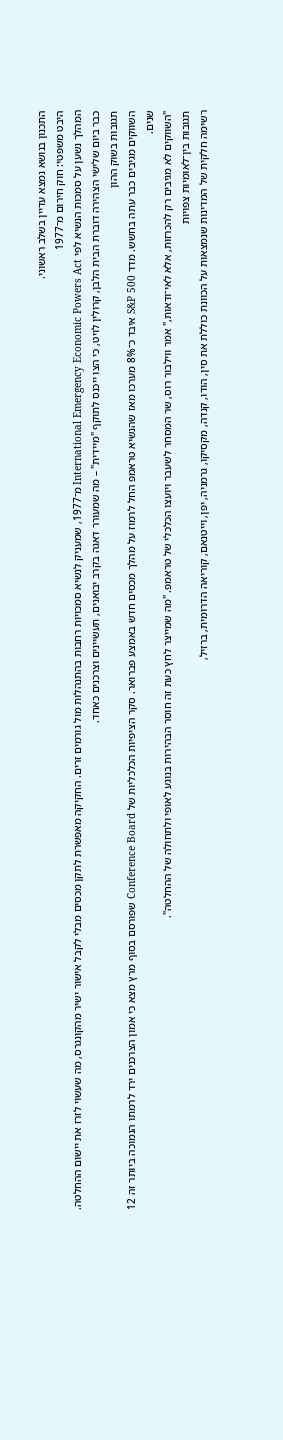התכנון בנושא נמצא עדיין בשלב ראשוני.
היבט משפטי: חוק חירום מ־1977
המהלך נשען על סמכות הנשיא לפי International Emergency Economic Powers Act מ־1977, שמעניק לנשיא סמכויות רחבות בהתנהלות מול גורמים זרים. החקיקה מאפשרת לתקן מכסים מבלי לקבל אישור ישיר מהקונגרס, מה שעשוי לזרז את יישום ההחלטה.
כבר ביום שלישי הצהירה דוברת הבית הלבן, קרולין לויט, כי הצו ייכנס לתוקף "מיידית" – מה שמעורר דאגה בקרב יבואנים, תעשיינים וצרכנים כאחד.
תגובות בשוק ההון
השווקים מגיבים כבר עתה בחשש. מדד S&P 500 איבד כ־8% מערכו מאז שהנשיא טראמפ החל לרמוז על מהלך מכסים חדש באמצע פברואר. סקר הציפיות הכלכליות של Conference Board שפורסם בסוף מרץ מצא כי אמון הצרכנים ירד לרמתו הנמוכה ביותר זה 12 שנים.
"השווקים לא מגיבים רק להכרזות, אלא לאי־ודאות," אמר ווילבור רוס, שר המסחר לשעבר ויועצו הכלכלי של טראמפ. "מה שמייצר לחץ כעת זה חוסר הבהירות בנוגע לאופי ולתחולה של ההחלטה".
תגובות בין־לאומיות צפויות
רשימה חלקית של המדינות שנמצאות על הכוונת כוללת את סין, הודו, קנדה, מקסיקו, גרמניה, יפן, וייטנאם, קוריאה הדרומית, ברזיל,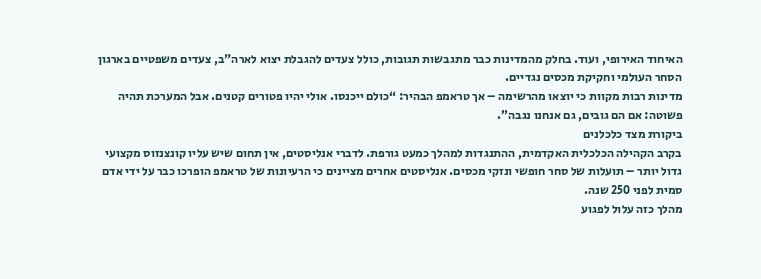האיחוד האירופי, ועוד. בחלק מהמדינות כבר מתגבשות תגובות, כולל צעדים להגבלת יצוא לארה"ב, צעדים משפטיים בארגון הסחר העולמי וחקיקת מכסים נגדיים.
מדינות רבות מקוות כי יוצאו מהרשימה – אך טראמפ הבהיר: “כולם ייכנסו. אולי יהיו פטורים קטנים. אבל המערכת תהיה פשוטה: אם הם גובים, גם אנחנו נגבה”.
ביקורת מצד כלכלנים
בקרב הקהילה הכלכלית האקדמית, ההתנגדות למהלך כמעט גורפת. לדברי אנליסטים, אין תחום שיש עליו קונצנזוס מקצועי גדול יותר – תועלות של סחר חופשי ונזקי מכסים. אנליסטים אחרים מציינים כי הרעיונות של טראמפ הופרכו כבר על ידי אדם סמית לפני 250 שנה.
מהלך כזה עלול לפגוע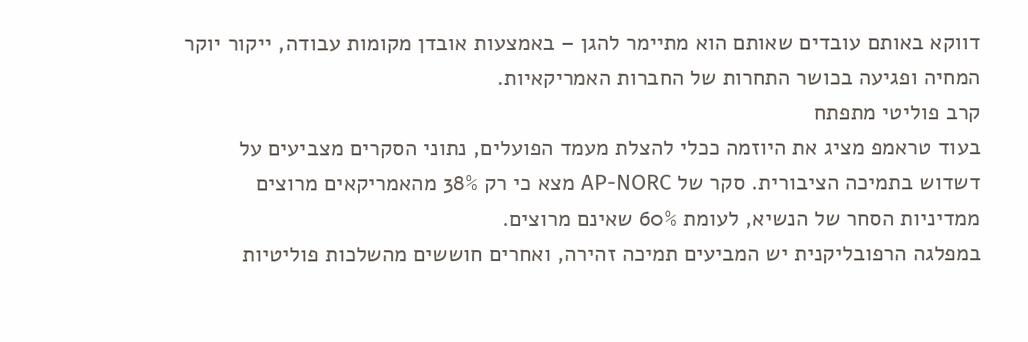דווקא באותם עובדים שאותם הוא מתיימר להגן – באמצעות אובדן מקומות עבודה, ייקור יוקר המחיה ופגיעה בכושר התחרות של החברות האמריקאיות.
קרב פוליטי מתפתח
בעוד טראמפ מציג את היוזמה ככלי להצלת מעמד הפועלים, נתוני הסקרים מצביעים על דשדוש בתמיכה הציבורית. סקר של AP-NORC מצא כי רק 38% מהאמריקאים מרוצים ממדיניות הסחר של הנשיא, לעומת 60% שאינם מרוצים.
במפלגה הרפובליקנית יש המביעים תמיכה זהירה, ואחרים חוששים מהשלכות פוליטיות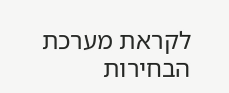לקראת מערכת הבחירות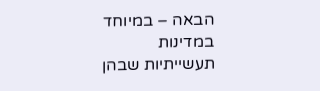הבאה – במיוחד במדינות תעשייתיות שבהן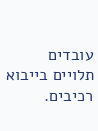עובדים תלויים בייבוא רכיבים.